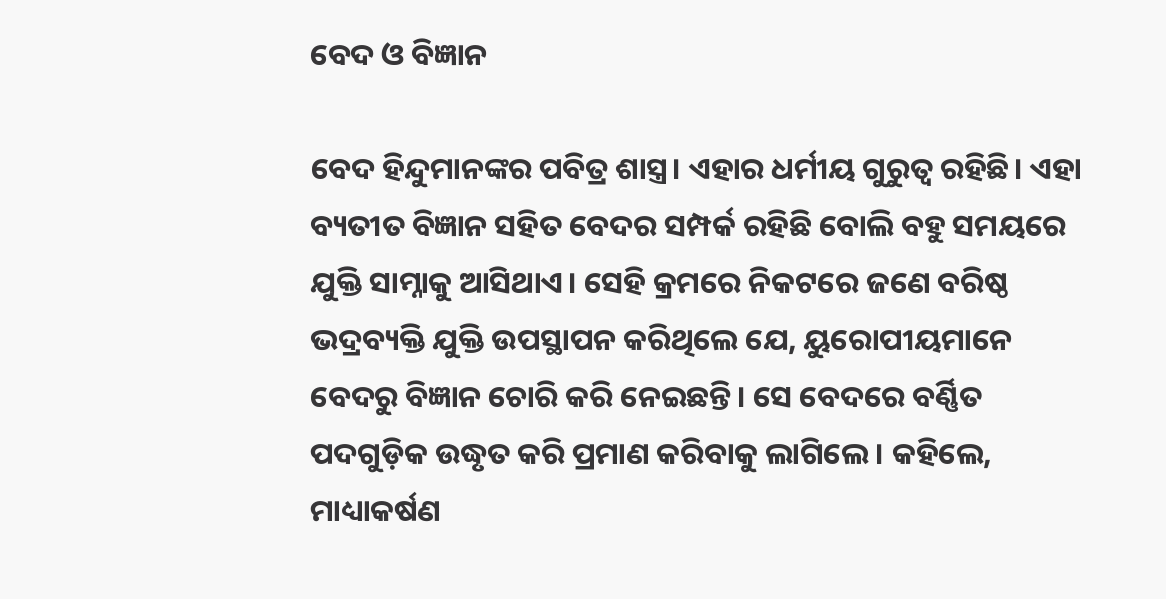ବେଦ ଓ ବିଜ୍ଞାନ

ବେଦ ହିନ୍ଦୁମାନଙ୍କର ପବିତ୍ର ଶାସ୍ତ୍ର। ଏହାର ଧର୍ମୀୟ ଗୁରୁତ୍ୱ ରହିଛି। ଏହା ବ୍ୟତୀତ ବିଜ୍ଞାନ ସହିତ ବେଦର ସମ୍ପର୍କ ରହିଛି ବୋଲି ବହୁ ସମୟରେ ଯୁକ୍ତି ସାମ୍ନାକୁ ଆସିଥାଏ। ସେହି କ୍ରମରେ ନିକଟରେ ଜଣେ ବରିଷ୍ଠ ଭଦ୍ରବ୍ୟକ୍ତି ଯୁକ୍ତି ଉପସ୍ଥାପନ କରିଥିଲେ ଯେ, ୟୁରୋପୀୟମାନେ ବେଦରୁ ବିଜ୍ଞାନ ଚୋରି କରି ନେଇଛନ୍ତି। ସେ ବେଦରେ ବର୍ଣ୍ଣିତ ପଦଗୁଡ଼ିକ ଉଦ୍ଧୃତ କରି ପ୍ରମାଣ କରିବାକୁ ଲାଗିଲେ। କହିଲେ, ମାଧ୍ୟାକର୍ଷଣ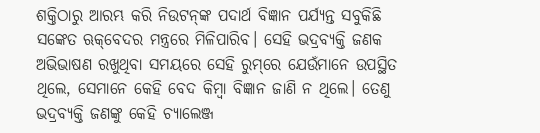ଶକ୍ତିଠାରୁ ଆରମ୍ଭ କରି ନିଉଟନ୍‌ଙ୍କ ପଦାର୍ଥ ବିଜ୍ଞାନ ପର୍ଯ୍ୟନ୍ତ ସବୁକିଛି ସଙ୍କେତ ଋକ୍‌ବେଦର ମନ୍ତ୍ରରେ ମିଳିପାରିବ। ସେହି ଭଦ୍ରବ୍ୟକ୍ତି ଜଣକ ଅଭିଭାଷଣ ରଖୁଥିବା ସମୟରେ ସେହି ରୁମ୍‌ରେ ଯେଉଁମାନେ ଉପସ୍ଥିତ ଥିଲେ, ସେମାନେ କେହି ବେଦ କିମ୍ବା ବିଜ୍ଞାନ ଜାଣି ନ ଥିଲେ। ତେଣୁ ଭଦ୍ରବ୍ୟକ୍ତି ଜଣଙ୍କୁ କେହି ଚ୍ୟାଲେଞ୍ଜ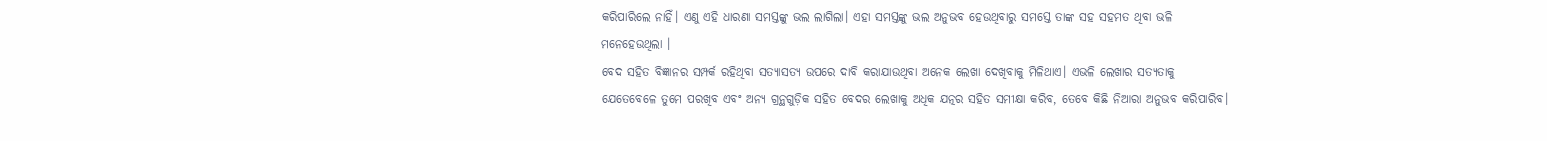କରିପାରିଲେ ନାହିଁ। ଏଣୁ ଏହି ଧାରଣା ସମସ୍ତଙ୍କୁ ଭଲ ଲାଗିଲା। ଏହା ସମସ୍ତଙ୍କୁ ଭଲ ଅନୁଭବ ହେଉଥିବାରୁ ସମସ୍ତେ ତାଙ୍କ ସହ ସହମତ ଥିବା ଭଳି ମନେହେଉଥିଲା ।
ବେଦ ସହିତ ବିଜ୍ଞାନର ସମ୍ପର୍କ ରହିଥିବା ସତ୍ୟାସତ୍ୟ ଉପରେ ଦାବି କରାଯାଉଥିବା ଅନେକ ଲେଖା ଦେଖିବାକୁ ମିଳିଥାଏ। ଏଭଳି ଲେଖାର ସତ୍ୟତାକୁ ଯେତେବେଳେ ତୁମେ ପରଖିବ ଏବଂ ଅନ୍ୟ ଗ୍ରନ୍ଥଗୁଡ଼ିକ ସହିତ ବେଦର ଲେଖାକୁ ଅଧିକ ଯତ୍ନର ସହିତ ସମୀକ୍ଷା କରିବ, ତେବେ କିଛି ନିଆରା ଅନୁଭବ କରିପାରିବ।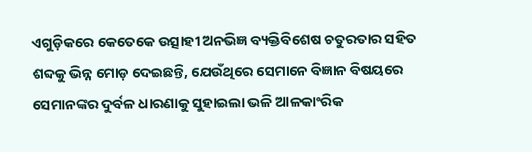ଏଗୁଡ଼ିକରେ କେତେକେ ଉତ୍ସାହୀ ଅନଭିଜ୍ଞ ବ୍ୟକ୍ତିବିଶେଷ ଚତୁରତାର ସହିତ ଶବ୍ଦକୁ ଭିନ୍ନ ମୋଡ଼ ଦେଇଛନ୍ତି, ଯେଉଁଥିରେ ସେମାନେ ବିଜ୍ଞାନ ବିଷୟରେ ସେମାନଙ୍କର ଦୁର୍ବଳ ଧାରଣାକୁ ସୁହାଇଲା ଭଳି ଆଳକାଂରିକ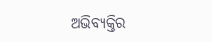ଅଭିବ୍ୟକ୍ତିର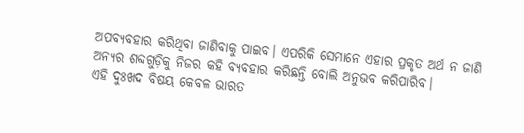ଅପବ୍ୟବହାର କରିଥିବା ଜାଣିବାକୁ ପାଇବ। ଏପରିକି ସେମାନେ ଏହାର ପ୍ରକୃତ ଅର୍ଥ ନ ଜାଣି ଅନ୍ୟର ଶବ୍ଦଗୁଡ଼ିକୁ ନିଜର କହି ବ୍ୟବହାର କରିଛନ୍ତି ବୋଲି ଅନୁଭବ କରିପାରିବ।
ଏହି ଦୁଃଖଦ ବିଷୟ କେବଳ ଭାରତ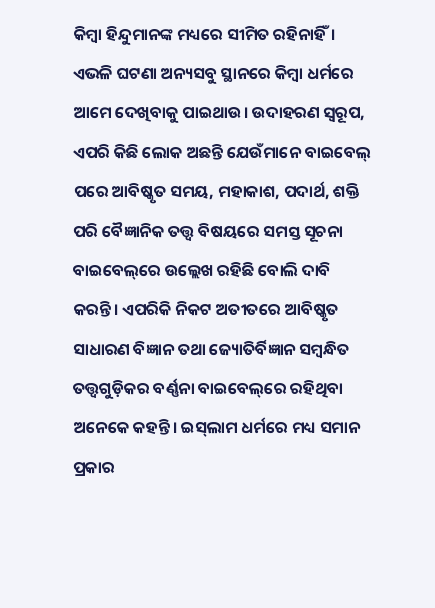କିମ୍ବା ହିନ୍ଦୁମାନଙ୍କ ମଧ୍ୟରେ ସୀମିତ ରହିନାହିଁ। ଏଭଳି ଘଟଣା ଅନ୍ୟସବୁ ସ୍ଥାନରେ କିମ୍ବା ଧର୍ମରେ ଆମେ ଦେଖିବାକୁ ପାଇଥାଉ। ଉଦାହରଣ ସ୍ବରୂପ, ଏପରି କିଛି ଲୋକ ଅଛନ୍ତି ଯେଉଁମାନେ ବାଇବେଲ୍‌ ପରେ ଆବିଷ୍କୃତ ସମୟ, ମହାକାଶ, ପଦାର୍ଥ, ଶକ୍ତି ପରି ବୈଜ୍ଞାନିକ ତତ୍ତ୍ୱ ବିଷୟରେ ସମସ୍ତ ସୂଚନା ବାଇବେଲ୍‌ରେ ଉଲ୍ଲେଖ ରହିଛି ବୋଲି ଦାବି କରନ୍ତି। ଏପରିକି ନିକଟ ଅତୀତରେ ଆବିଷ୍କୃତ ସାଧାରଣ ବିଜ୍ଞାନ ତଥା ଜ୍ୟୋତିର୍ବିଜ୍ଞାନ ସମ୍ବନ୍ଧିତ ତତ୍ତ୍ୱଗୁଡ଼ିକର ବର୍ଣ୍ଣନା ବାଇବେଲ୍‌ରେ ରହିଥିବା ଅନେକେ କହନ୍ତି। ଇସ୍‌ଲାମ ଧର୍ମରେ ମଧ୍ୟ ସମାନ ପ୍ରକାର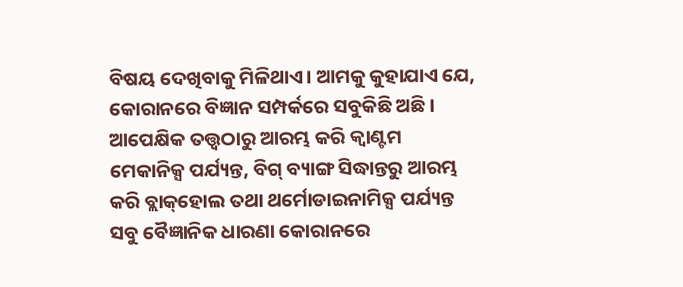ବିଷୟ ଦେଖିବାକୁ ମିଳିଥାଏ। ଆମକୁ କୁହାଯାଏ ଯେ, କୋରାନରେ ବିଜ୍ଞାନ ସମ୍ପର୍କରେ ସବୁକିଛି ଅଛି। ଆପେକ୍ଷିକ ତତ୍ତ୍ୱଠାରୁ ଆରମ୍ଭ କରି କ୍ୱାଣ୍ଟମ ମେକାନିକ୍ସ ପର୍ଯ୍ୟନ୍ତ, ବିଗ୍‌ ବ୍ୟାଙ୍ଗ ସିଦ୍ଧାନ୍ତରୁ ଆରମ୍ଭ କରି ବ୍ଲାକ୍‌ହୋଲ ତଥା ଥର୍ମୋଡାଇନାମିକ୍ସ ପର୍ଯ୍ୟନ୍ତ ସବୁ ବୈଜ୍ଞାନିକ ଧାରଣା କୋରାନରେ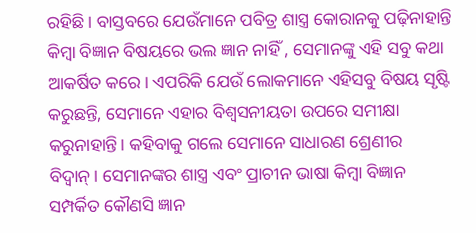ରହିଛି। ବାସ୍ତବରେ ଯେଉଁମାନେ ପବିତ୍ର ଶାସ୍ତ୍ର କୋରାନକୁ ପଢ଼ିନାହାନ୍ତି କିମ୍ବା ବିଜ୍ଞାନ ବିଷୟରେ ଭଲ ଜ୍ଞାନ ନାହିଁ , ସେମାନଙ୍କୁ ଏହି ସବୁ କଥା ଆକର୍ଷିତ କରେ। ଏପରିକି ଯେଉଁ ଲୋକମାନେ ଏହିସବୁ ବିଷୟ ସୃଷ୍ଟି କରୁଛନ୍ତି, ସେମାନେ ଏହାର ବିଶ୍ୱସନୀୟତା ଉପରେ ସମୀକ୍ଷା କରୁନାହାନ୍ତି। କହିବାକୁ ଗଲେ ସେମାନେ ସାଧାରଣ ଶ୍ରେଣୀର ବିଦ୍ୱାନ୍‌। ସେମାନଙ୍କର ଶାସ୍ତ୍ର ଏବଂ ପ୍ରାଚୀନ ଭାଷା କିମ୍ବା ବିଜ୍ଞାନ ସମ୍ପର୍କିତ କୌଣସି ଜ୍ଞାନ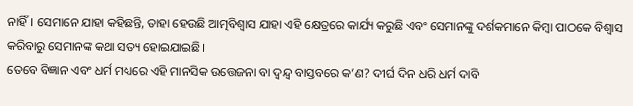ନାହିଁ। ସେମାନେ ଯାହା କହିଛନ୍ତି, ତାହା ହେଉଛି ଆତ୍ମବିଶ୍ୱାସ ଯାହା ଏହି କ୍ଷେତ୍ରରେ କାର୍ଯ୍ୟ କରୁଛି ଏବଂ ସେମାନଙ୍କୁ ଦର୍ଶକମାନେ କିମ୍ବା ପାଠକେ ବିଶ୍ୱାସ କରିବାରୁ ସେମାନଙ୍କ କଥା ସତ୍ୟ ହୋଇଯାଇଛି।
ତେବେ ବିଜ୍ଞାନ ଏବଂ ଧର୍ମ ମଧ୍ୟରେ ଏହି ମାନସିକ ଉତ୍ତେଜନା ବା ଦ୍ୱନ୍ଦ୍ୱ ବାସ୍ତବରେ କ’ଣ? ଦୀର୍ଘ ଦିନ ଧରି ଧର୍ମ ଦାବି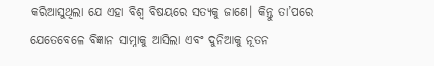କରିଆସୁଥିଲା ଯେ ଏହା ବିଶ୍ୱ ବିଷୟରେ ସତ୍ୟକୁ ଜାଣେ। କିନ୍ତୁ ତା’ପରେ ଯେତେବେଳେ ବିଜ୍ଞାନ ସାମ୍ନାକୁ ଆସିଲା ଏବଂ ଦୁନିଆକୁ ନୂତନ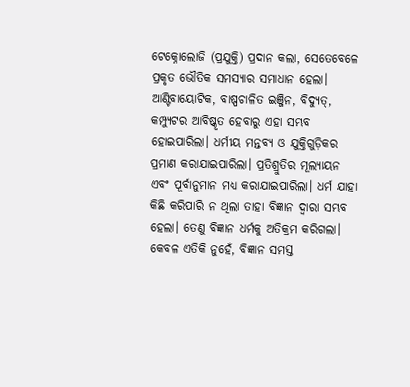ଟେକ୍ନୋଲୋଜି (ପ୍ରଯୁକ୍ତି) ପ୍ରଦାନ କଲା, ସେତେବେଳେ ପ୍ରକୃତ ଭୌତିକ ସମସ୍ୟାର ସମାଧାନ ହେଲା। ଆଣ୍ଟିବାୟୋଟିକ, ବାଷ୍ପଚାଳିତ ଇଞ୍ଜିନ, ବିଦ୍ୟୁତ୍‌, କମ୍ପ୍ୟୁଟର ଆବିଷ୍କୃତ ହେବାରୁ ଏହା ସମ୍ଭବ ହୋଇପାରିଲା। ଧର୍ମୀୟ ମନ୍ତବ୍ୟ ଓ ଯୁକ୍ତିଗୁଡ଼ିକର ପ୍ରମାଣ କରାଯାଇପାରିଲା। ପ୍ରତିଶ୍ରୁତିର ମୂଲ୍ୟାୟନ ଏବଂ ପୂର୍ବାନୁମାନ ମଧ୍ୟ କରାଯାଇପାରିଲା। ଧର୍ମ ଯାହା କିଛି କରିପାରି ନ ଥିଲା ତାହା ବିଜ୍ଞାନ ଦ୍ୱାରା ସମ୍ଭବ ହେଲା। ତେଣୁ ବିଜ୍ଞାନ ଧର୍ମକୁ ଅତିକ୍ରମ କରିଗଲା। କେବଳ ଏତିକି ନୁହେଁ, ବିଜ୍ଞାନ ସମସ୍ତ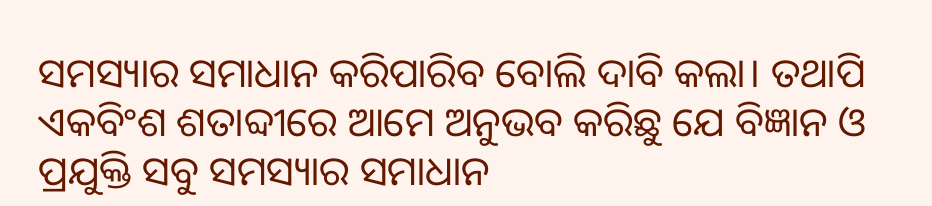ସମସ୍ୟାର ସମାଧାନ କରିପାରିବ ବୋଲି ଦାବି କଲା। ତଥାପି ଏକବିଂଶ ଶତାବ୍ଦୀରେ ଆମେ ଅନୁଭବ କରିଛୁ ଯେ ବିଜ୍ଞାନ ଓ ପ୍ରଯୁକ୍ତି ସବୁ ସମସ୍ୟାର ସମାଧାନ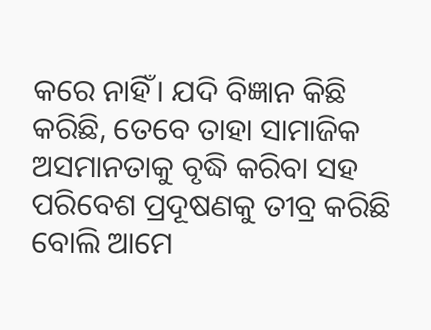କରେ ନାହିଁ। ଯଦି ବିଜ୍ଞାନ କିଛି କରିଛି, ତେବେ ତାହା ସାମାଜିକ ଅସମାନତାକୁ ବୃଦ୍ଧି କରିବା ସହ ପରିବେଶ ପ୍ରଦୂଷଣକୁ ତୀବ୍ର କରିଛି ବୋଲି ଆମେ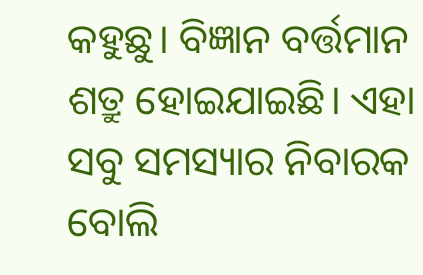କହୁଛୁ। ବିଜ୍ଞାନ ବର୍ତ୍ତମାନ ଶତ୍ରୁ ହୋଇଯାଇଛି। ଏହା ସବୁ ସମସ୍ୟାର ନିବାରକ ବୋଲି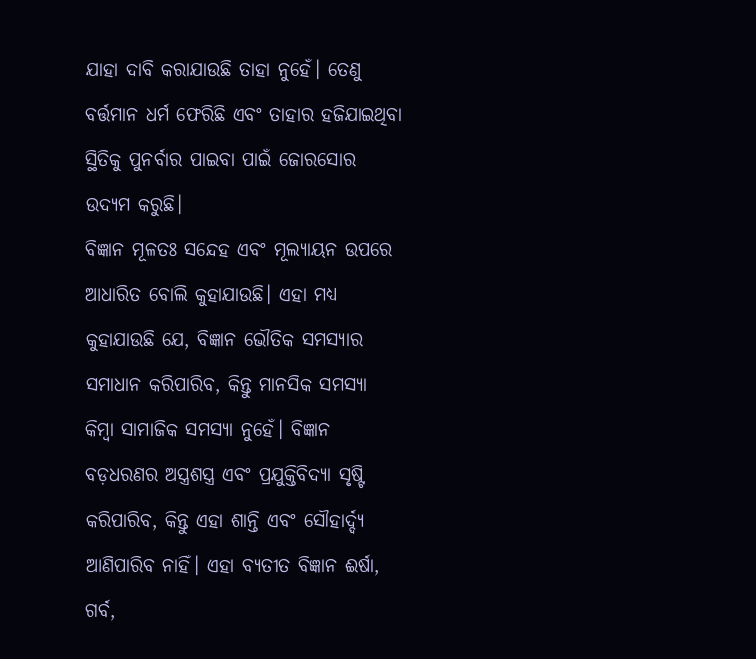ଯାହା ଦାବି କରାଯାଉଛି ତାହା ନୁହେଁ। ତେଣୁ ବର୍ତ୍ତମାନ ଧର୍ମ ଫେରିଛି ଏବଂ ତାହାର ହଜିଯାଇଥିବା ସ୍ଥିତିକୁ ପୁନର୍ବାର ପାଇବା ପାଇଁ ଜୋରସୋର ଉଦ୍ୟମ କରୁଛି।
ବିଜ୍ଞାନ ମୂଳତଃ ସନ୍ଦେହ ଏବଂ ମୂଲ୍ୟାୟନ ଉପରେ ଆଧାରିତ ବୋଲି କୁହାଯାଉଛି। ଏହା ମଧ୍ୟ କୁହାଯାଉଛି ଯେ, ବିଜ୍ଞାନ ଭୌତିକ ସମସ୍ୟାର ସମାଧାନ କରିପାରିବ, କିନ୍ତୁ ମାନସିକ ସମସ୍ୟା କିମ୍ବା ସାମାଜିକ ସମସ୍ୟା ନୁହେଁ। ବିଜ୍ଞାନ ବଡ଼ଧରଣର ଅସ୍ତ୍ରଶସ୍ତ୍ର ଏବଂ ପ୍ରଯୁକ୍ତିବିଦ୍ୟା ସୃଷ୍ଟି କରିପାରିବ, କିନ୍ତୁ ଏହା ଶାନ୍ତି ଏବଂ ସୌହାର୍ଦ୍ଦ୍ୟ ଆଣିପାରିବ ନାହିଁ। ଏହା ବ୍ୟତୀତ ବିଜ୍ଞାନ ଈର୍ଷା, ଗର୍ବ,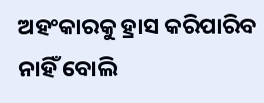ଅହଂକାରକୁ ହ୍ରାସ କରିପାରିବ ନାହିଁ ବୋଲି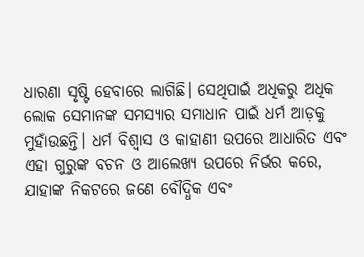ଧାରଣା ସୃଷ୍ଟି ହେବାରେ ଲାଗିଛି। ସେଥିପାଇଁ ଅଧିକରୁ ଅଧିକ ଲୋକ ସେମାନଙ୍କ ସମସ୍ୟାର ସମାଧାନ ପାଇଁ ଧର୍ମ ଆଡ଼କୁ ମୁହାଁଉଛନ୍ତି। ଧର୍ମ ବିଶ୍ୱାସ ଓ କାହାଣୀ ଉପରେ ଆଧାରିତ ଏବଂ ଏହା ଗୁରୁଙ୍କ ବଚନ ଓ ଆଲେଖ୍ୟ ଉପରେ ନିର୍ଭର କରେ, ଯାହାଙ୍କ ନିକଟରେ ଜଣେ ବୌଦ୍ଧିକ ଏବଂ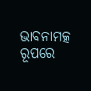ଭାବନାମତ୍କ ରୂପରେ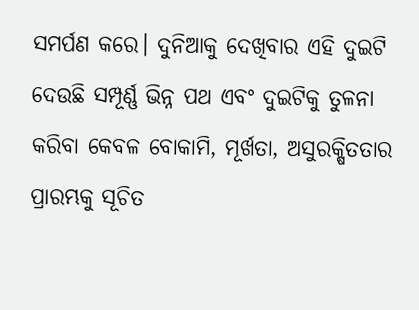ସମର୍ପଣ କରେ। ଦୁନିଆକୁ ଦେଖିବାର ଏହି ଦୁଇଟି ଦେଉଛି ସମ୍ପୂର୍ଣ୍ଣ ଭିନ୍ନ ପଥ ଏବଂ ଦୁଇଟିକୁ ତୁଳନା କରିବା କେବଳ ବୋକାମି, ମୂର୍ଖତା, ଅସୁରକ୍ଷିତତାର ପ୍ରାରମ୍ଭକୁ ସୂଚିତ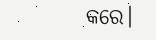କରେ।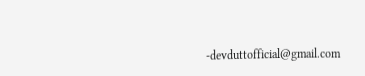-devduttofficial@gmail.com